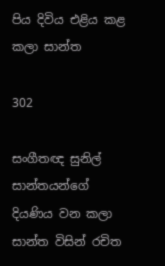පිය දිවිය එළිය කළ කලා සාන්ත

302

සංගීතඥ සුනිල් සාන්තයන්ගේ දියණිය වන කලා සාන්ත විසින් රචිත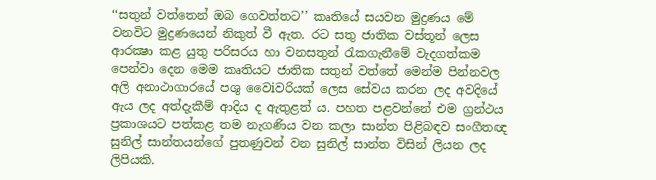‘‘සතුන් වත්තෙන් ඔබ ගෙවත්තට’’ කෘතියේ සයවන මුද්‍රණය මේ වනවිට මුද්‍රණයෙන් නිකුත් වී ඇත. රට සතු ජාතික වස්තූන් ලෙස ආරක්‍ෂා කළ යුතු පරිසරය හා වනසතුන් රැකගැනීමේ වැදගත්කම පෙන්වා දෙන මෙම කෘතියට ජාතික සතුන් වත්තේ මෙන්ම පින්නවල අලි අනාථාගාරයේ පශු වෛiවරියක් ලෙස සේවය කරන ලද අවදියේ ඇය ලද අත්දැකීම් ආදිය ද ඇතුළත් ය. පහත පළවන්නේ එම ග්‍රන්ථය ප්‍රකාශයට පත්කළ තම නැගණිය වන කලා සාන්ත පිළිබඳව සංගීතඥ සුනිල් සාන්තයන්ගේ පුතණුවන් වන සුනිල් සාන්ත විසින් ලියන ලද ලිපියකි.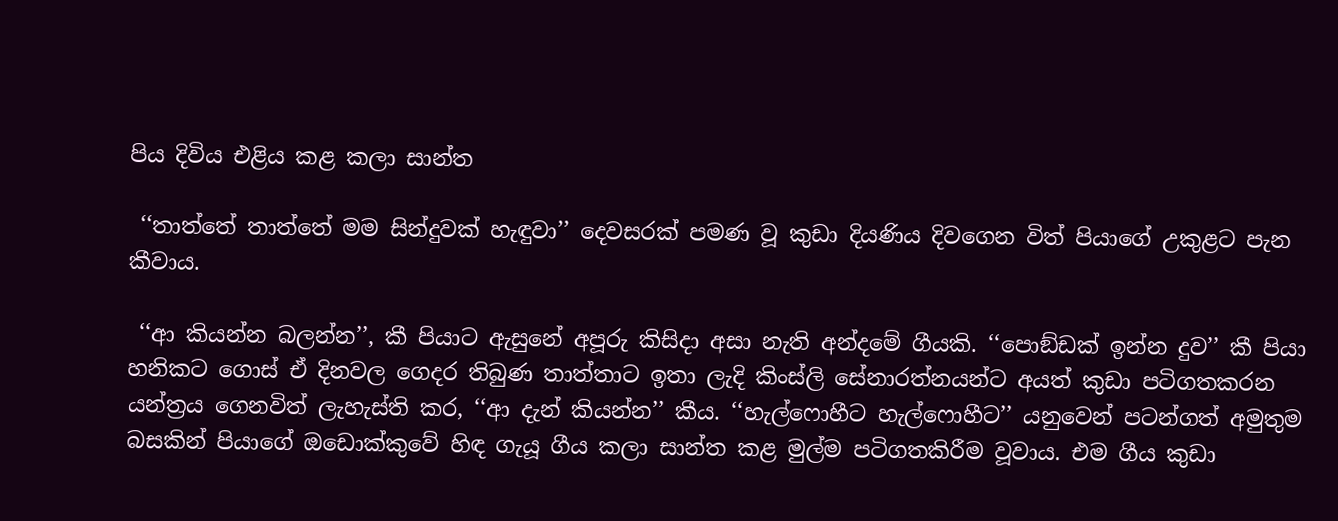පිය දිවිය එළිය කළ කලා සාන්ත

 ‘‘තාත්තේ තාත්තේ මම සින්දුවක් හැඳුවා’’ දෙවසරක් පමණ වූ කුඩා දියණිය දිවගෙන විත් පියාගේ උකුළට පැන කීවාය.

 ‘‘ආ කියන්න බලන්න’’, කී පියාට ඇසුනේ අපූරු කිසිදා අසා නැති අන්දමේ ගීයකි. ‘‘පොඞ්ඩක් ඉන්න දුව’’ කී පියා හනිකට ගොස් ඒ දිනවල ගෙදර තිබුණ තාත්තාට ඉතා ලැදි කිංස්ලි සේනාරත්නයන්ට අයත් කුඩා පටිගතකරන යන්ත්‍රය ගෙනවිත් ලැහැස්ති කර, ‘‘ආ දැන් කියන්න’’ කීය. ‘‘හැල්ෆොහීට හැල්ෆොහීට’’ යනුවෙන් පටන්ගත් අමුතුම බසකින් පියාගේ ඔඩොක්කුවේ හිඳ ගැයූ ගීය කලා සාන්ත කළ මුල්ම පටිගතකිරීම වූවාය. එම ගීය කුඩා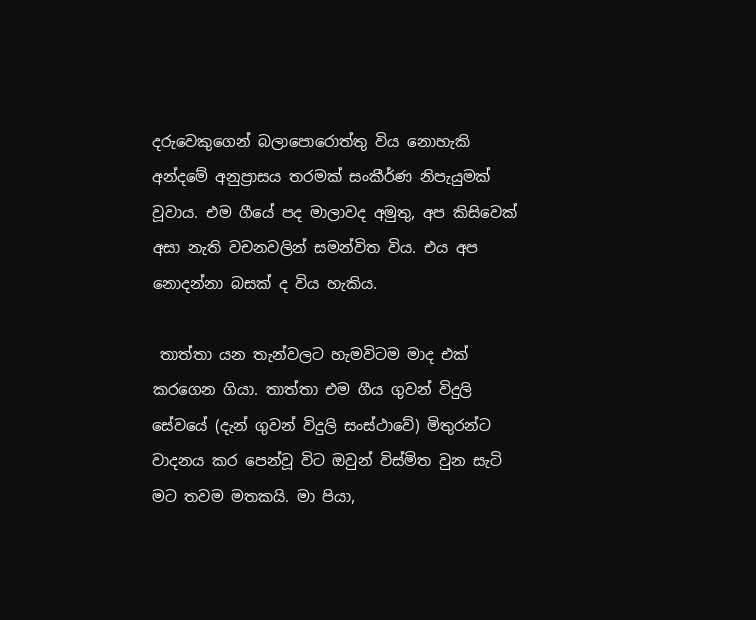දරුවෙකුගෙන් බලාපොරොත්තු විය නොහැකි අන්දමේ අනුප්‍රාසය තරමක් සංකීර්ණ නිපැයුමක් වූවාය. එම ගීයේ පද මාලාවද අමුතු, අප කිසිවෙක් අසා නැති වචනවලින් සමන්විත විය. එය අප නොදන්නා බසක් ද විය හැකිය.

 තාත්තා යන තැන්වලට හැමවිටම මාද එක් කරගෙන ගියා. තාත්තා එම ගීය ගුවන් විදුලි සේවයේ (දැන් ගුවන් විදුලි සංස්ථාවේ) මිතුරන්ට වාදනය කර පෙන්වූ විට ඔවුන් විස්මිත වුන සැටි මට තවම මතකයි. මා පියා,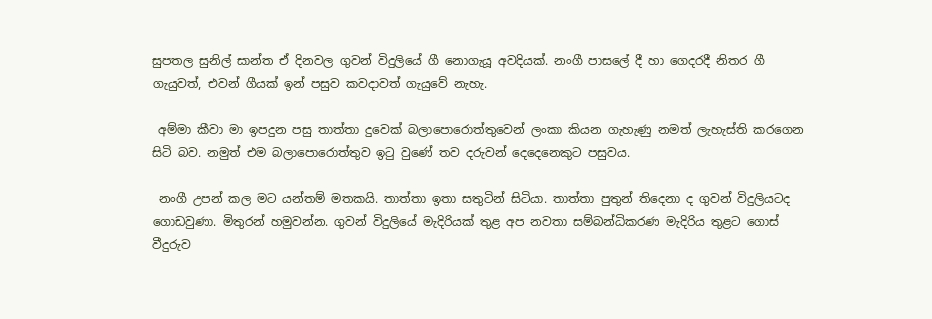සුපතල සුනිල් සාන්ත ඒ දිනවල ගුවන් විදුලියේ ගී නොගැයූ අවදියක්. නංගී පාසලේ දී හා ගෙදරදී නිතර ගී ගැයුවත්, එවන් ගීයක් ඉන් පසුව කවදාවත් ගැයුවේ නැහැ.

 අම්මා කීවා මා ඉපදුන පසු තාත්තා දුවෙක් බලාපොරොත්තුවෙන් ලංකා කියන ගැහැණු නමත් ලැහැස්ති කරගෙන සිටි බව. නමුත් එම බලාපොරොත්තුව ඉටු වුණේ තව දරුවන් දෙදෙනෙකුට පසුවය.

 නංගී උපන් කල මට යන්තම් මතකයි. තාත්තා ඉතා සතුටින් සිටියා. තාත්තා පුතුන් තිදෙනා ද ගුවන් විදුලියටද ගොඩවුණා. මිතුරන් හමුවන්න. ගුවන් විදුලියේ මැදිරියක් තුළ අප නවතා සම්බන්ධිකරණ මැදිරිය තුළට ගොස් වීදුරුව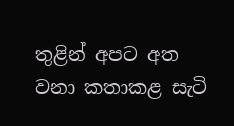තුළින් අපට අත වනා කතාකළ සැටි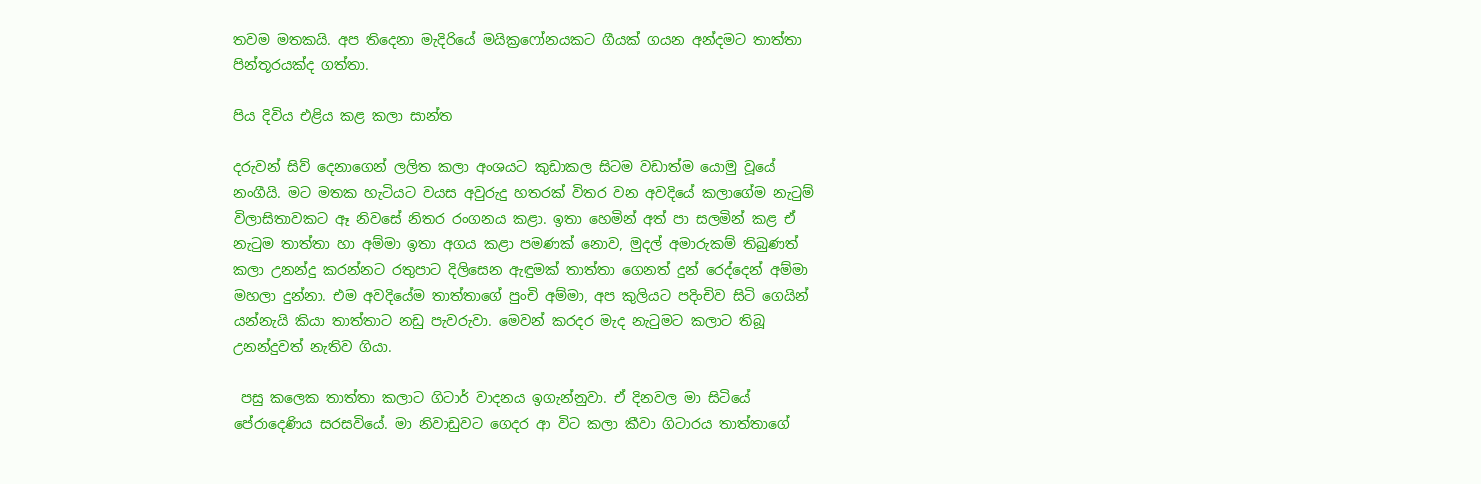තවම මතකයි. අප තිදෙනා මැදිරියේ මයික්‍රෆෝනයකට ගීයක් ගයන අන්දමට තාත්තා පින්තූරයක්ද ගත්තා.

පිය දිවිය එළිය කළ කලා සාන්ත

දරුවන් සිව් දෙනාගෙන් ලලිත කලා අංශයට කුඩාකල සිටම වඩාත්ම යොමු වූයේ නංගීයි. මට මතක හැටියට වයස අවුරුදු හතරක් විතර වන අවදියේ කලාගේම නැටුම් විලාසිතාවකට ඈ නිවසේ නිතර රංගනය කළා. ඉතා හෙමින් අත් පා සලමින් කළ ඒ නැටුම තාත්තා හා අම්මා ඉතා අගය කළා පමණක් නොව, මුදල් අමාරුකම් තිබුණත් කලා උනන්දු කරන්නට රතුපාට දිලිසෙන ඇඳුමක් තාත්තා ගෙනත් දුන් රෙද්දෙන් අම්මා මහලා දුන්නා. එම අවදියේම තාත්තාගේ පුංචි අම්මා, අප කුලියට පදිංචිව සිටි ගෙයින් යන්නැයි කියා තාත්තාට නඩු පැවරුවා. මෙවන් කරදර මැද නැටුමට කලාට තිබූ උනන්දුවත් නැතිව ගියා.

 පසු කලෙක තාත්තා කලාට ගිටාර් වාදනය ඉගැන්නුවා. ඒ දිනවල මා සිටියේ පේරාදෙණිය සරසවියේ. මා නිවාඩුවට ගෙදර ආ විට කලා කීවා ගිටාරය තාත්තාගේ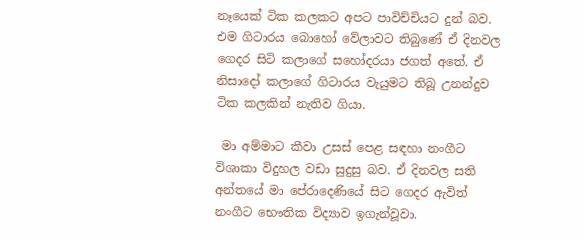නෑයෙක් ටික කලකට අපට පාවිච්චියට දුන් බව. එම ගිටාරය බොහෝ වේලාවට තිබුණේ ඒ දිනවල ගෙදර සිටි කලාගේ සහෝදරයා ජගත් අතේ. ඒ නිසාදෝ කලාගේ ගිටාරය වැයුමට තිබූ උනන්දුව ටික කලකින් නැතිව ගියා.

 මා අම්මාට කීවා උසස් පෙළ සඳහා නංගීට විශාකා විදුහල වඩා සුදුසු බව. ඒ දිනවල සති අන්තයේ මා පේරාදෙණියේ සිට ගෙදර ඇවිත් නංගීට භෞතික විද්‍යාව ඉගැන්වූවා.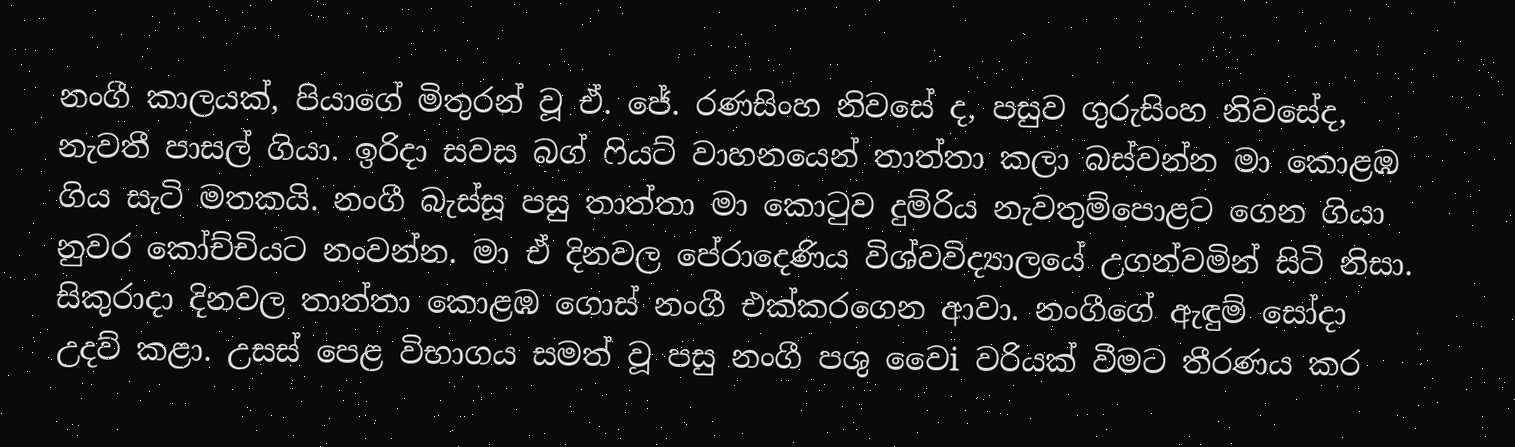නංගී කාලයක්, පියාගේ මිතුරන් වූ ඒ. ජේ. රණසිංහ නිවසේ ද, පසුව ගුරුසිංහ නිවසේද, නැවතී පාසල් ගියා. ඉරිදා සවස බග් ෆියට් වාහනයෙන් තාත්තා කලා බස්වන්න මා කොළඹ ගිය සැටි මතකයි. නංගී බැස්සූ පසු තාත්තා මා කොටුව දුම්රිය නැවතුම්පොළට ගෙන ගියා නුවර කෝච්චියට නංවන්න. මා ඒ දිනවල පේරාදෙණිය විශ්වවිද්‍යාලයේ උගන්වමින් සිටි නිසා. සිකුරාදා දිනවල තාත්තා කොළඹ ගොස් නංගී එක්කරගෙන ආවා. නංගීගේ ඇඳුම් සෝදා උදව් කළා. උසස් පෙළ විභාගය සමත් වූ පසු නංගී පශු වෛi වරියක් වීමට තීරණය කර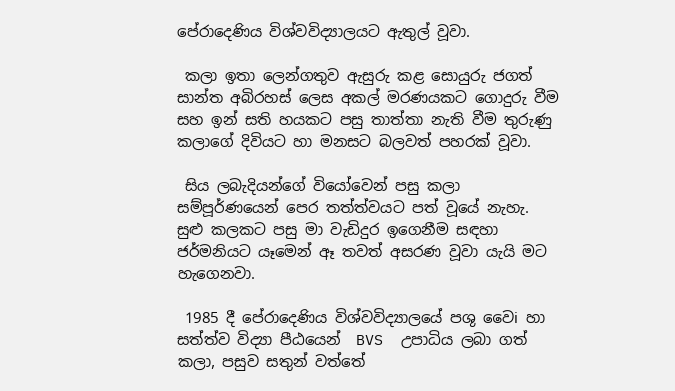පේරාදෙණිය විශ්වවිද්‍යාලයට ඇතුල් වූවා.

 කලා ඉතා ලෙන්ගතුව ඇසුරු කළ සොයුරු ජගත් සාන්ත අබිරහස් ලෙස අකල් මරණයකට ගොදුරු වීම සහ ඉන් සති හයකට පසු තාත්තා නැති වීම තුරුණු කලාගේ දිවියට හා මනසට බලවත් පහරක් වූවා.

 සිය ලබැදියන්ගේ වියෝවෙන් පසු කලා සම්පූර්ණයෙන් පෙර තත්ත්වයට පත් වූයේ නැහැ. සුළු කලකට පසු මා වැඩිදුර ඉගෙනීම සඳහා ජර්මනියට යෑමෙන් ඈ තවත් අසරණ වූවා යැයි මට හැගෙනවා.

 1985 දී පේරාදෙණිය විශ්වවිද්‍යාලයේ පශු වෛi හා සත්ත්ව විද්‍යා පීඨයෙන්  BVS  උපාධිය ලබා ගත් කලා, පසුව සතුන් වත්තේ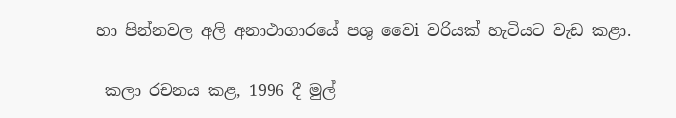හා පින්නවල අලි අනාථාගාරයේ පශු වෛi වරියක් හැටියට වැඩ කළා.

 කලා රචනය කළ, 1996 දී මුල්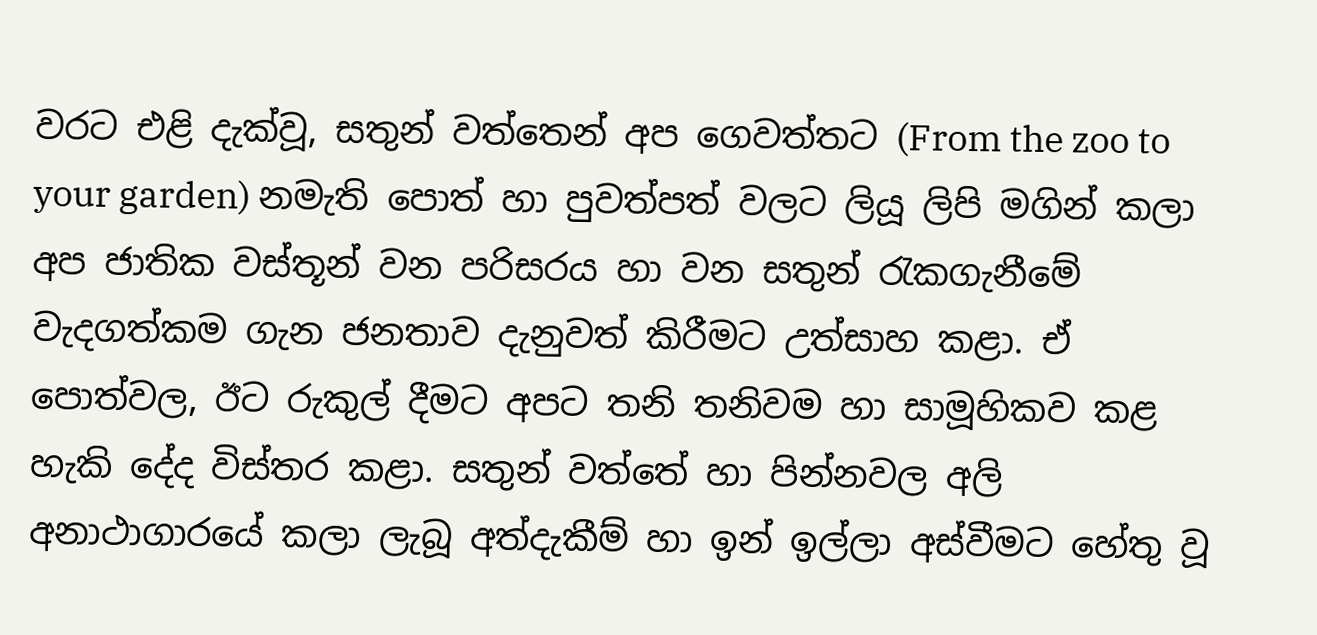වරට එළි දැක්වූ, සතුන් වත්තෙන් අප ගෙවත්තට (From the zoo to your garden) නමැති පොත් හා පුවත්පත් වලට ලියූ ලිපි මගින් කලා අප ජාතික වස්තූන් වන පරිසරය හා වන සතුන් රැකගැනීමේ වැදගත්කම ගැන ජනතාව දැනුවත් කිරීමට උත්සාහ කළා. ඒ පොත්වල, ඊට රුකුල් දීමට අපට තනි තනිවම හා සාමූහිකව කළ හැකි දේද විස්තර කළා. සතුන් වත්තේ හා පින්නවල අලි අනාථාගාරයේ කලා ලැබූ අත්දැකීම් හා ඉන් ඉල්ලා අස්වීමට හේතු වූ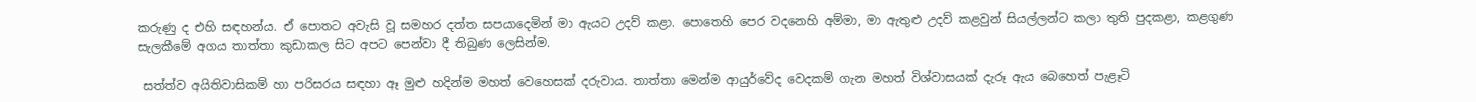කරුණු ද එහි සඳහන්ය. ඒ පොතට අවැසි වූ සමහර දත්ත සපයාදෙමින් මා ඇයට උදව් කළා. පොතෙහි පෙර වදනෙහි අම්මා, මා ඇතුළු උදව් කළවුන් සියල්ලන්ට කලා තුති පුදකළා, කළගුණ සැලකීමේ අගය තාත්තා කුඩාකල සිට අපට පෙන්වා දී තිබුණ ලෙසින්ම.

 සත්ත්ව අයිතිවාසිකම් හා පරිසරය සඳහා ඈ මුළු හදින්ම මහත් වෙහෙසක් දරුවාය. තාත්තා මෙන්ම ආයුර්වේද වෙදකම් ගැන මහත් විශ්වාසයක් දැරූ ඇය බෙහෙත් පැළෑටි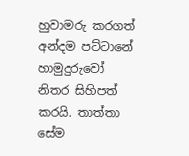හුවාමරු කරගත් අන්දම පට්ටානේ හාමුදුරුවෝ නිතර සිහිපත් කරයි. තාත්තා සේම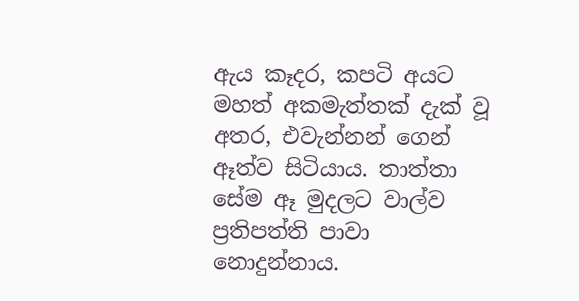ඇය කෑදර, කපටි අයට මහත් අකමැත්තක් දැක් වූ අතර, එවැන්නන් ගෙන් ඈත්ව සිටියාය. තාත්තා සේම ඈ මුදලට වාල්ව ප්‍රතිපත්ති පාවා නොදුන්නාය.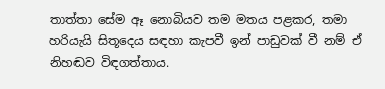තාත්තා සේම ඈ නොබියව තම මතය පළකර, තමා හරියැයි සිතූදෙය සඳහා කැපවී ඉන් පාඩුවක් වී නම් ඒ නිහඬව විඳගත්තාය.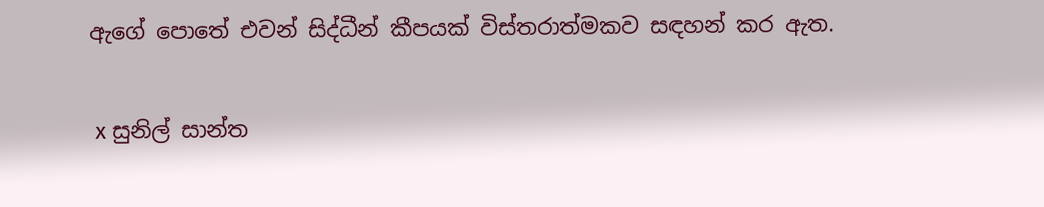ඇගේ පොතේ එවන් සිද්ධීන් කීපයක් විස්තරාත්මකව සඳහන් කර ඇත.

 x සුනිල් සාන්ත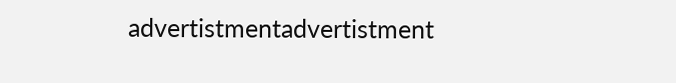advertistmentadvertistment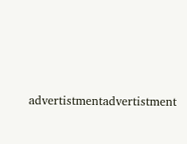advertistmentadvertistment